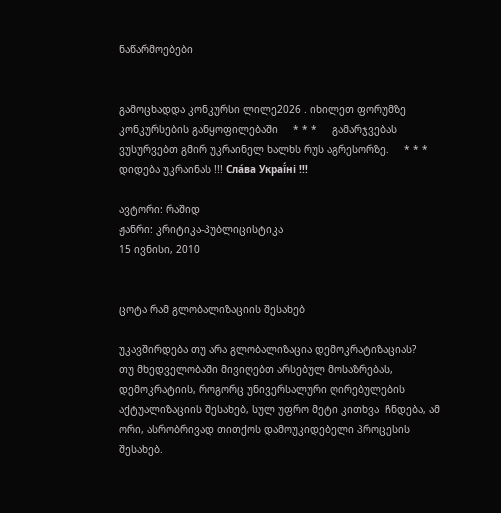ნაწარმოებები


გამოცხადდა კონკურსი ლილე2026 . იხილეთ ფორუმზე კონკურსების განყოფილებაში     * * *     გამარჯვებას ვუსურვებთ გმირ უკრაინელ ხალხს რუს აგრესორზე.     * * *     დიდება უკრაინას !!! Сла́ва Украї́ні !!!

ავტორი: რაშიდ
ჟანრი: კრიტიკა-პუბლიცისტიკა
15 ივნისი, 2010


ცოტა რამ გლობალიზაციის შესახებ

უკავშირდება თუ არა გლობალიზაცია დემოკრატიზაციას?
თუ მხედველობაში მივიღებთ არსებულ მოსაზრებას, დემოკრატიის, როგორც უნივერსალური ღირებულების აქტუალიზაციის შესახებ, სულ უფრო მეტი კითხვა  ჩნდება, ამ ორი, ასრობრივად თითქოს დამოუკიდებელი პროცესის შესახებ.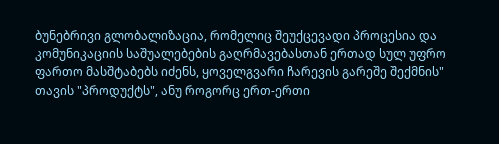ბუნებრივი გლობალიზაცია, რომელიც შეუქცევადი პროცესია და კომუნიკაციის საშუალებების გაღრმავებასთან ერთად სულ უფრო ფართო მასშტაბებს იძენს, ყოველგვარი ჩარევის გარეშე შექმნის" თავის "პროდუქტს", ანუ როგორც ერთ-ერთი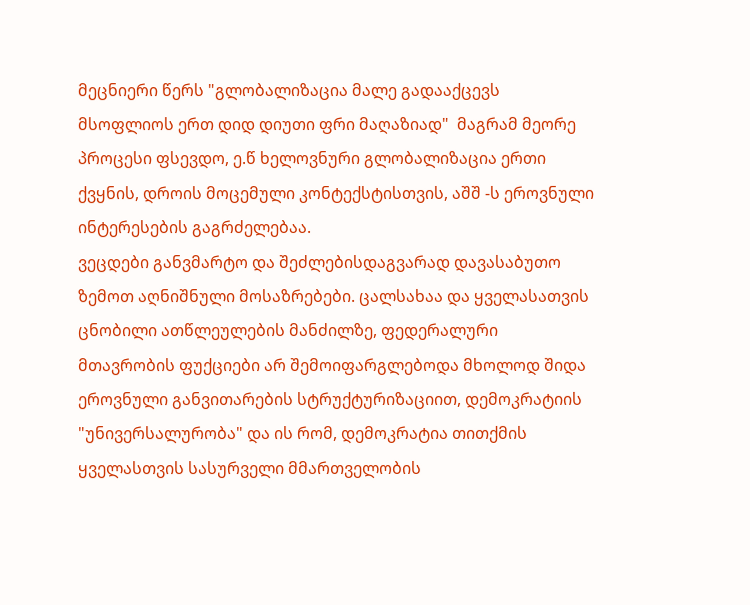მეცნიერი წერს "გლობალიზაცია მალე გადააქცევს მსოფლიოს ერთ დიდ დიუთი ფრი მაღაზიად"  მაგრამ მეორე პროცესი ფსევდო, ე.წ ხელოვნური გლობალიზაცია ერთი ქვყნის, დროის მოცემული კონტექსტისთვის, აშშ -ს ეროვნული ინტერესების გაგრძელებაა.
ვეცდები განვმარტო და შეძლებისდაგვარად დავასაბუთო ზემოთ აღნიშნული მოსაზრებები. ცალსახაა და ყველასათვის ცნობილი ათწლეულების მანძილზე, ფედერალური მთავრობის ფუქციები არ შემოიფარგლებოდა მხოლოდ შიდა ეროვნული განვითარების სტრუქტურიზაციით, დემოკრატიის "უნივერსალურობა" და ის რომ, დემოკრატია თითქმის ყველასთვის სასურველი მმართველობის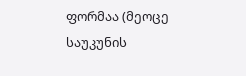ფორმაა (მეოცე საუკუნის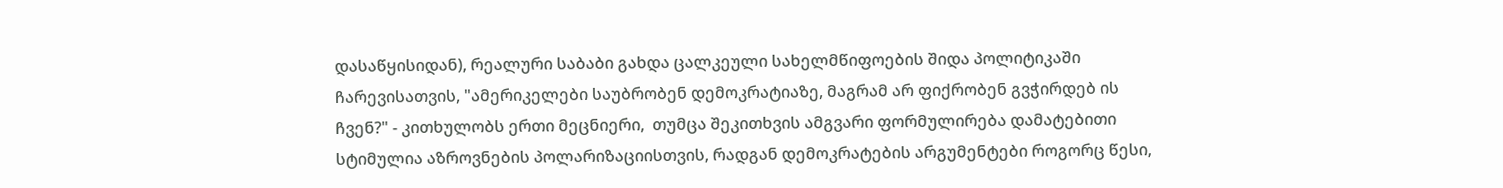დასაწყისიდან), რეალური საბაბი გახდა ცალკეული სახელმწიფოების შიდა პოლიტიკაში ჩარევისათვის, "ამერიკელები საუბრობენ დემოკრატიაზე, მაგრამ არ ფიქრობენ გვჭირდებ ის ჩვენ?" - კითხულობს ერთი მეცნიერი,  თუმცა შეკითხვის ამგვარი ფორმულირება დამატებითი სტიმულია აზროვნების პოლარიზაციისთვის, რადგან დემოკრატების არგუმენტები როგორც წესი,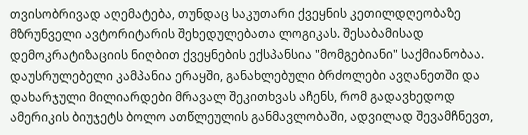თვისობრივად აღემატება, თუნდაც საკუთარი ქვეყნის კეთილდღეობაზე მზრუნველი ავტორიტარის შეხედულებათა ლოგიკას. შესაბამისად დემოკრატიზაციის ნიღბით ქვეყნების ექსპანსია "მომგებიანი" საქმიანობაა.
დაუსრულებელი კამპანია ერაყში, განახლებული ბრძოლები ავღანეთში და დახარჯული მილიარდები მრავალ შეკითხვას აჩენს, რომ გადავხედოდ ამერიკის ბიუჯეტს ბოლო ათწლეულის განმავლობაში, ადვილად შევამჩნევთ,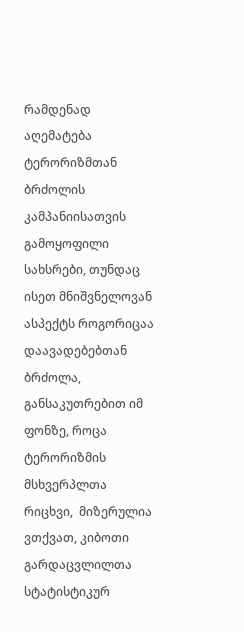რამდენად აღემატება ტერორიზმთან ბრძოლის კამპანიისათვის გამოყოფილი სახსრები, თუნდაც ისეთ მნიშვნელოვან ასპექტს როგორიცაა დაავადებებთან ბრძოლა, განსაკუთრებით იმ ფონზე, როცა ტერორიზმის მსხვერპლთა რიცხვი,  მიზერულია ვთქვათ, კიბოთი გარდაცვლილთა სტატისტიკურ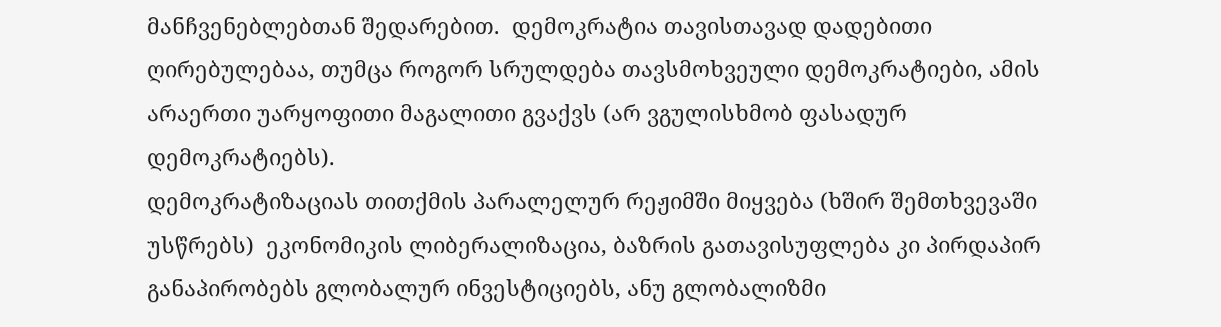მანჩვენებლებთან შედარებით.  დემოკრატია თავისთავად დადებითი ღირებულებაა, თუმცა როგორ სრულდება თავსმოხვეული დემოკრატიები, ამის არაერთი უარყოფითი მაგალითი გვაქვს (არ ვგულისხმობ ფასადურ დემოკრატიებს).
დემოკრატიზაციას თითქმის პარალელურ რეჟიმში მიყვება (ხშირ შემთხვევაში უსწრებს)  ეკონომიკის ლიბერალიზაცია, ბაზრის გათავისუფლება კი პირდაპირ განაპირობებს გლობალურ ინვესტიციებს, ანუ გლობალიზმი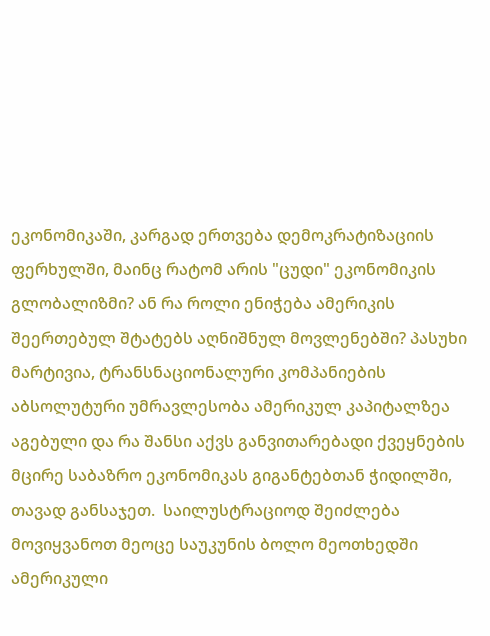ეკონომიკაში, კარგად ერთვება დემოკრატიზაციის ფერხულში, მაინც რატომ არის "ცუდი" ეკონომიკის გლობალიზმი? ან რა როლი ენიჭება ამერიკის შეერთებულ შტატებს აღნიშნულ მოვლენებში? პასუხი მარტივია, ტრანსნაციონალური კომპანიების აბსოლუტური უმრავლესობა ამერიკულ კაპიტალზეა აგებული და რა შანსი აქვს განვითარებადი ქვეყნების მცირე საბაზრო ეკონომიკას გიგანტებთან ჭიდილში, თავად განსაჯეთ.  საილუსტრაციოდ შეიძლება მოვიყვანოთ მეოცე საუკუნის ბოლო მეოთხედში ამერიკული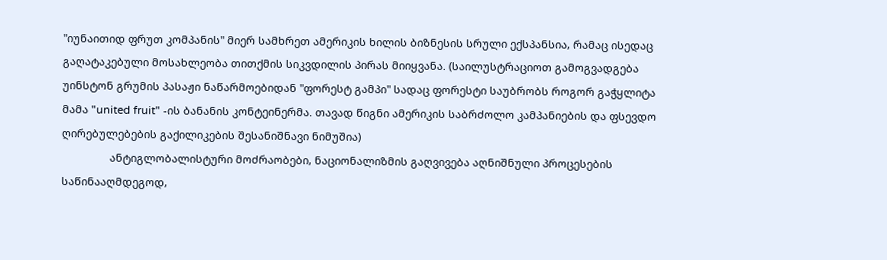"იუნაითიდ ფრუთ კომპანის" მიერ სამხრეთ ამერიკის ხილის ბიზნესის სრული ექსპანსია, რამაც ისედაც გაღატაკებული მოსახლეობა თითქმის სიკვდილის პირას მიიყვანა. (საილუსტრაციოთ გამოგვადგება უინსტონ გრუმის პასაჟი ნაწარმოებიდან "ფორესტ გამპი" სადაც ფორესტი საუბრობს როგორ გაჭყლიტა მამა "united fruit" -ის ბანანის კონტეინერმა. თავად წიგნი ამერიკის საბრძოლო კამპანიების და ფსევდო ღირებულებების გაქილიკების შესანიშნავი ნიმუშია)
                ანტიგლობალისტური მოძრაობები, ნაციონალიზმის გაღვივება აღნიშნული პროცესების საწინააღმდეგოდ,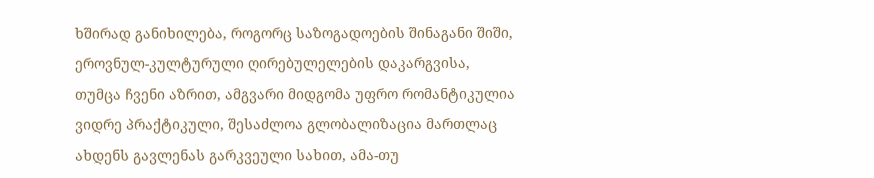ხშირად განიხილება, როგორც საზოგადოების შინაგანი შიში, ეროვნულ-კულტურული ღირებულელების დაკარგვისა, თუმცა ჩვენი აზრით, ამგვარი მიდგომა უფრო რომანტიკულია ვიდრე პრაქტიკული, შესაძლოა გლობალიზაცია მართლაც ახდენს გავლენას გარკვეული სახით, ამა-თუ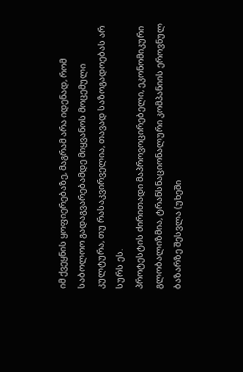იმ ქვეყნის ყოფიერებაზე, მაგრამ არა იდენად, რომ საბოლოო გადაგვარებამდე მიყვანოს მოცემული კულტურა, თუ რასაკვირველია, თავად საზოგადოებას არ სურს ეს.
პროტესტის ძირითადი მაპროვოცირებელი, ეკონომიკური გლობალიზმია, ტრანსნაციონალური კომპანიის ეროვნულ ბაზარზე შესვლა (უხეში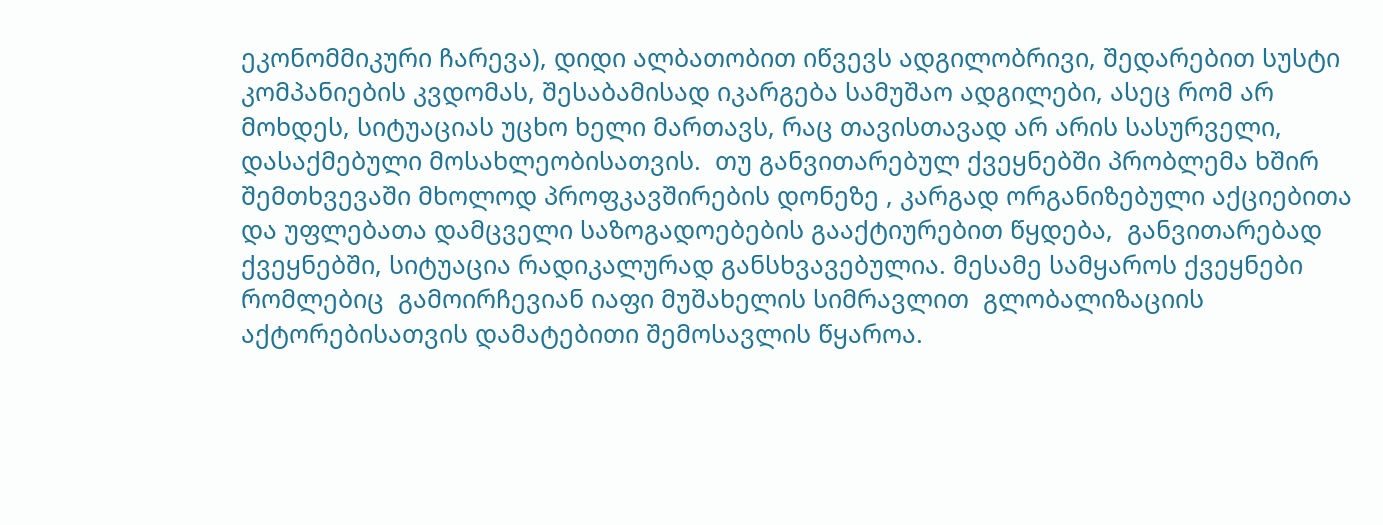ეკონომმიკური ჩარევა), დიდი ალბათობით იწვევს ადგილობრივი, შედარებით სუსტი კომპანიების კვდომას, შესაბამისად იკარგება სამუშაო ადგილები, ასეც რომ არ მოხდეს, სიტუაციას უცხო ხელი მართავს, რაც თავისთავად არ არის სასურველი, დასაქმებული მოსახლეობისათვის.  თუ განვითარებულ ქვეყნებში პრობლემა ხშირ შემთხვევაში მხოლოდ პროფკავშირების დონეზე , კარგად ორგანიზებული აქციებითა და უფლებათა დამცველი საზოგადოებების გააქტიურებით წყდება,  განვითარებად ქვეყნებში, სიტუაცია რადიკალურად განსხვავებულია. მესამე სამყაროს ქვეყნები რომლებიც  გამოირჩევიან იაფი მუშახელის სიმრავლით  გლობალიზაციის აქტორებისათვის დამატებითი შემოსავლის წყაროა.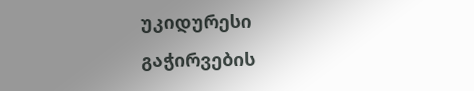უკიდურესი გაჭირვების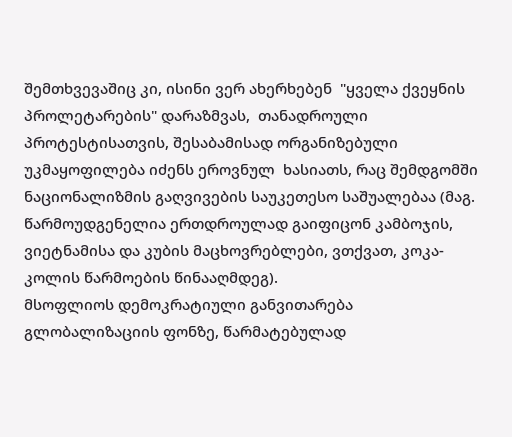შემთხვევაშიც კი, ისინი ვერ ახერხებენ  "ყველა ქვეყნის პროლეტარების" დარაზმვას,  თანადროული პროტესტისათვის, შესაბამისად ორგანიზებული უკმაყოფილება იძენს ეროვნულ  ხასიათს, რაც შემდგომში ნაციონალიზმის გაღვივების საუკეთესო საშუალებაა (მაგ. წარმოუდგენელია ერთდროულად გაიფიცონ კამბოჯის, ვიეტნამისა და კუბის მაცხოვრებლები, ვთქვათ, კოკა-კოლის წარმოების წინააღმდეგ).
მსოფლიოს დემოკრატიული განვითარება გლობალიზაციის ფონზე, წარმატებულად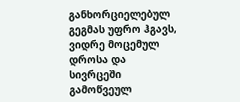განხორციელებულ გეგმას უფრო ჰგავს, ვიდრე მოცემულ დროსა და სივრცეში გამოწვეულ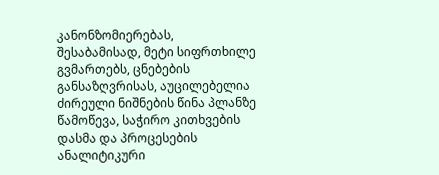კანონზომიერებას, შესაბამისად, მეტი სიფრთხილე გვმართებს, ცნებების განსაზღვრისას, აუცილებელია ძირეული ნიშნების წინა პლანზე წამოწევა, საჭირო კითხვების დასმა და პროცესების ანალიტიკური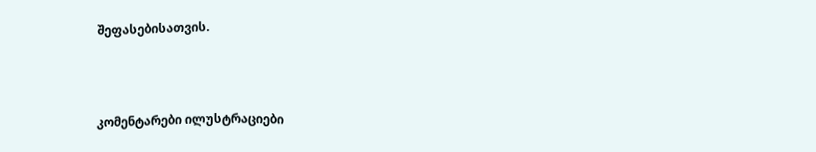შეფასებისათვის.



კომენტარები ილუსტრაციები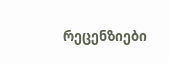რეცენზიები